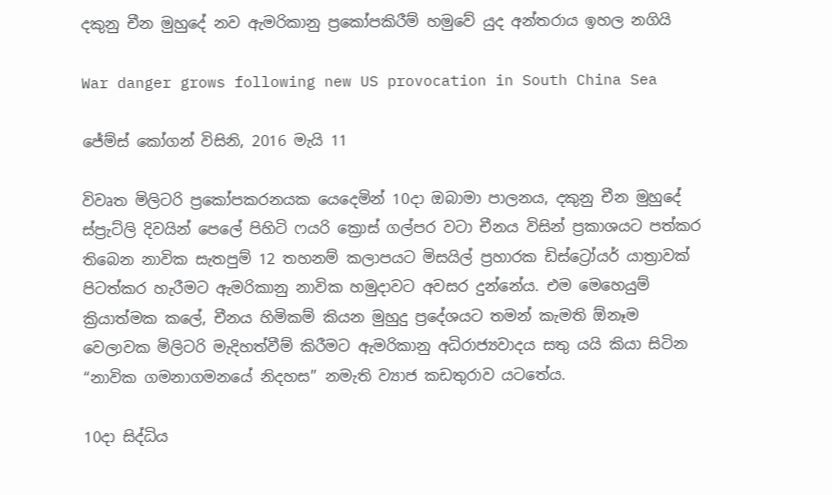දකුනු චීන මුහුදේ නව ඇමරිකානු ප්‍රකෝපකිරීම් හමුවේ යුද අන්තරාය ඉහල නගියි

War danger grows following new US provocation in South China Sea

ජේම්ස් කෝගන් විසිනි, 2016 මැයි 11

විවෘත මිලිටරි ප්‍රකෝපකරනයක යෙදෙමින් 10දා ඔබාමා පාලනය, දකුනු චීන මුහුදේ ස්ප්‍රැට්ලි දිවයින් පෙලේ පිහිටි ෆයරි ක්‍රොස් ගල්පර වටා චීනය විසින් ප්‍රකාශයට පත්කර තිබෙන නාවික සැතපුම් 12 තහනම් කලාපයට මිසයිල් ප්‍රහාරක ඩිස්ට්‍රෝයර් යාත්‍රාවක් පිටත්කර හැරීමට ඇමරිකානු නාවික හමුදාවට අවසර දුන්නේය. එම මෙහෙයුම් ක්‍රියාත්මක කලේ, චීනය හිමිකම් කියන මුහුදු ප්‍රදේශයට තමන් කැමති ඕනෑම වෙලාවක මිලිටරි මැදිහත්වීම් කිරීමට ඇමරිකානු අධිරාජ්‍යවාදය සතු යයි කියා සිටින “නාවික ගමනාගමනයේ නිදහස” නමැති ව්‍යාජ කඩතුරාව යටතේය.

10දා සිද්ධිය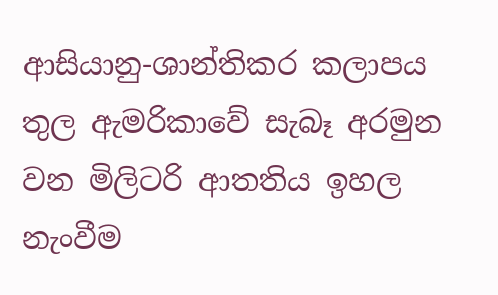ආසියානු-ශාන්තිකර කලාපය තුල ඇමරිකාවේ සැබෑ අරමුන වන මිලිටරි ආතතිය ඉහල නැංවීම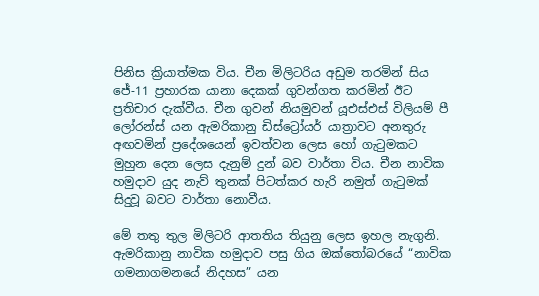පිනිස ක්‍රියාත්මක විය. චීන මිලිටරිය අඩුම තරමින් සිය ජේ-11 ප්‍රහාරක යානා දෙකක් ගුවන්ගත කරමින් ඊට ප්‍රතිචාර දැක්වීය. චීන ගුවන් නියමුවන් යූඑස්එස් විලියම් පී ලෝරන්ස් යන ඇමරිකානු ඩිස්ට්‍රෝයර් යාත්‍රාවට අනතුරු අඟවමින් ප්‍රදේශයෙන් ඉවත්වන ලෙස හෝ ගැටුමකට මුහුන දෙන ලෙස දැනුම් දුන් බව වාර්තා විය. චීන නාවික හමුදාව යුද නැව් තුනක් පිටත්කර හැරි නමුත් ගැටුමක් සිදුවූ බවට වාර්තා නොවීය.

මේ තතු තුල මිලිටරි ආතතිය තියුනු ලෙස ඉහල නැගුනි. ඇමරිකානු නාවික හමුදාව පසු ගිය ඔක්තෝබරයේ “නාවික ගමනාගමනයේ නිදහස” යන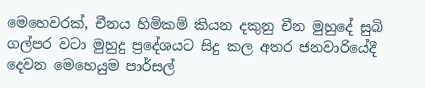මෙහෙවරක්, චීනය හිමිකම් කියන දකුනු චීන මුහුදේ සුබි ගල්පර වටා මුහුදු ප්‍රදේශයට සිදු කල අතර ජනවාරියේදී දෙවන මෙහෙයුම පාර්සල්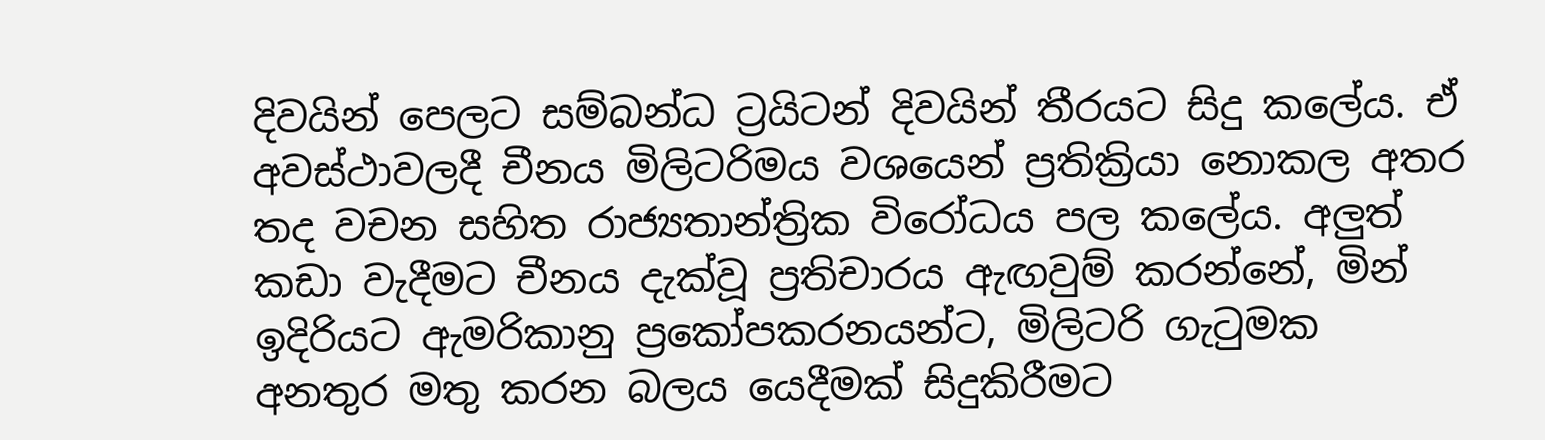දිවයින් පෙලට සම්බන්ධ ට්‍රයිටන් දිවයින් තීරයට සිදු කලේය. ඒ අවස්ථාවලදී චීනය මිලිටරිමය වශයෙන් ප්‍රතික්‍රියා නොකල අතර තද වචන සහිත රාජ්‍යතාන්ත්‍රික විරෝධය පල කලේය. අලුත් කඩා වැදීමට චීනය දැක්වූ ප්‍රතිචාරය ඇඟවුම් කරන්නේ, මින් ඉදිරියට ඇමරිකානු ප්‍රකෝපකරනයන්ට, මිලිටරි ගැටුමක අනතුර මතු කරන බලය යෙදීමක් සිදුකිරීමට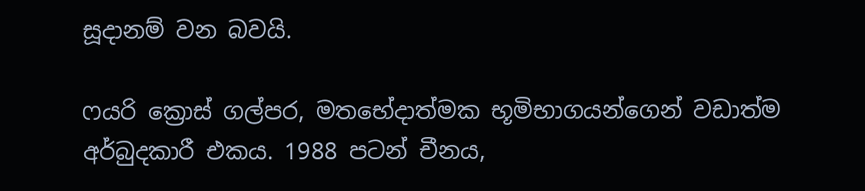සූදානම් වන බවයි.

ෆයරි ක්‍රොස් ගල්පර, මතභේදාත්මක භූමිභාගයන්ගෙන් වඩාත්ම අර්බුදකාරී එකය. 1988 පටන් චීනය,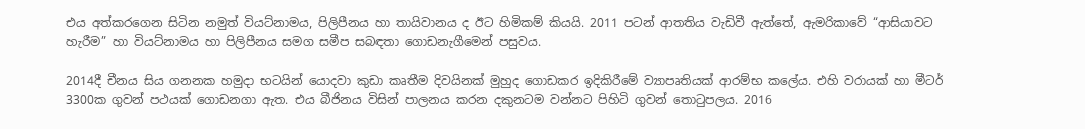එය අත්කරගෙන සිටින නමුත් වියට්නාමය, පිලිපීනය හා තායිවානය ද ඊට හිමිකම් කියයි. 2011 පටන් ආතතිය වැඩිවී ඇත්තේ, ඇමරිකාවේ “ආසියාවට හැරීම” හා වියට්නාමය හා පිලිපීනය සමග සමීප සබඳතා ගොඩනැගීමෙන් පසුවය.

2014දී චීනය සිය ගනනක හමුදා භටයින් යොදවා කුඩා කෘතීම දිවයිනක් මුහුද ගොඩකර ඉදිකිරීමේ ව්‍යාපෘතියක් ආරම්භ කලේය. එහි වරායක් හා මීටර් 3300ක ගුවන් පථයක් ගොඩනගා ඇත. එය බීජිනය විසින් පාලනය කරන දකුනටම වන්නට පිහිටි ගුවන් තොටුපලය. 2016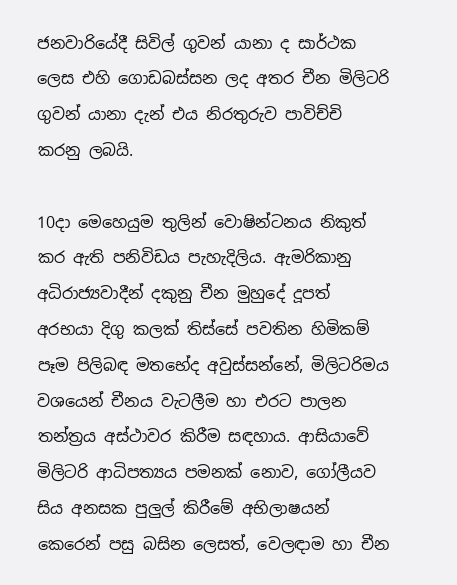ජනවාරියේදී සිවිල් ගුවන් යානා ද සාර්ථක ලෙස එහි ගොඩබස්සන ලද අතර චීන මිලිටරි ගුවන් යානා දැන් එය නිරතුරුව පාවිච්චි කරනු ලබයි.

10දා මෙහෙයුම තුලින් වොෂින්ටනය නිකුත් කර ඇති පනිවිඩය පැහැදිලිය. ඇමරිකානු අධිරාජ්‍යවාදීන් දකුනු චීන මුහුදේ දූපත් අරභයා දිගු කලක් තිස්සේ පවතින හිමිකම් පෑම පිලිබඳ මතභේද අවුස්සන්නේ, මිලිටරිමය වශයෙන් චීනය වැටලීම හා එරට පාලන තන්ත්‍රය අස්ථාවර කිරීම සඳහාය. ආසියාවේ මිලිටරි ආධිපත්‍යය පමනක් නොව, ගෝලීයව සිය අනසක පුලුල් කිරීමේ අභිලාෂයන් කෙරෙන් පසු බසින ලෙසත්, වෙලඳාම හා චීන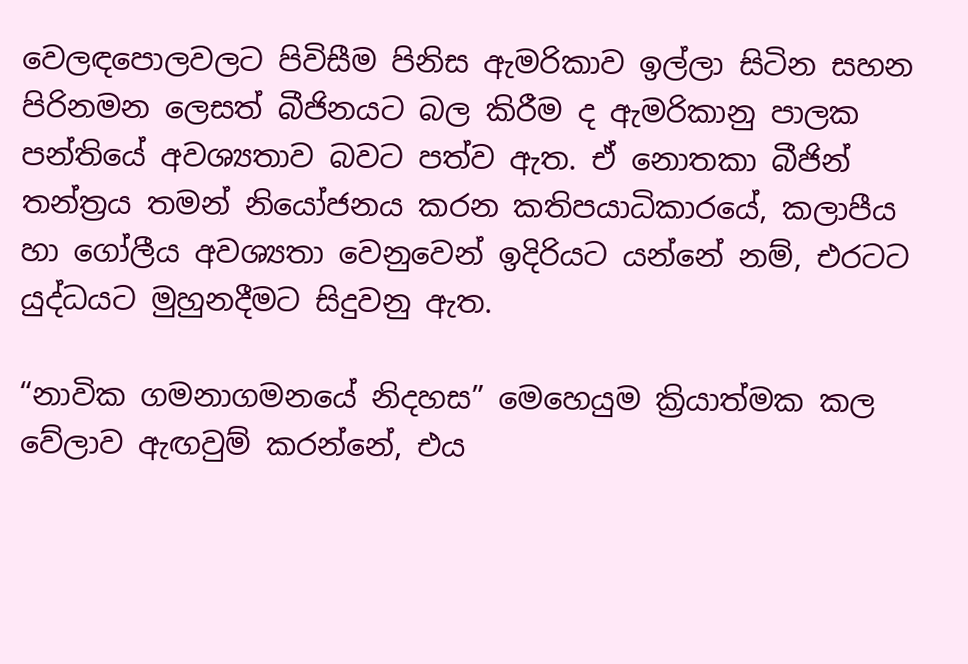වෙලඳපොලවලට පිවිසීම පිනිස ඇමරිකාව ඉල්ලා සිටින සහන පිරිනමන ලෙසත් බීජිනයට බල කිරීම ද ඇමරිකානු පාලක පන්තියේ අවශ්‍යතාව බවට පත්ව ඇත. ඒ නොතකා බීජින් තන්ත්‍රය තමන් නියෝජනය කරන කතිපයාධිකාරයේ, කලාපීය හා ගෝලීය අවශ්‍යතා වෙනුවෙන් ඉදිරියට යන්නේ නම්, එරටට යුද්ධයට මුහුනදීමට සිදුවනු ඇත.

“නාවික ගමනාගමනයේ නිදහස” මෙහෙයුම ක්‍රියාත්මක කල වේලාව ඇඟවුම් කරන්නේ, එය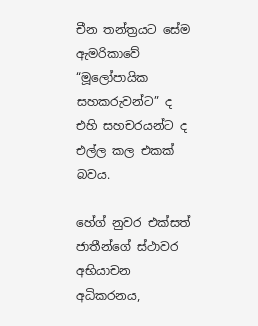චීන තන්ත්‍රයට සේම ඇමරිකාවේ “මූලෝපායික සහකරුවන්ට” ද එහි සහචරයන්ට ද එල්ල කල එකක් බවය.

හේග් නුවර එක්සත් ජාතීන්ගේ ස්ථාවර අභියාචන අධිකරනය,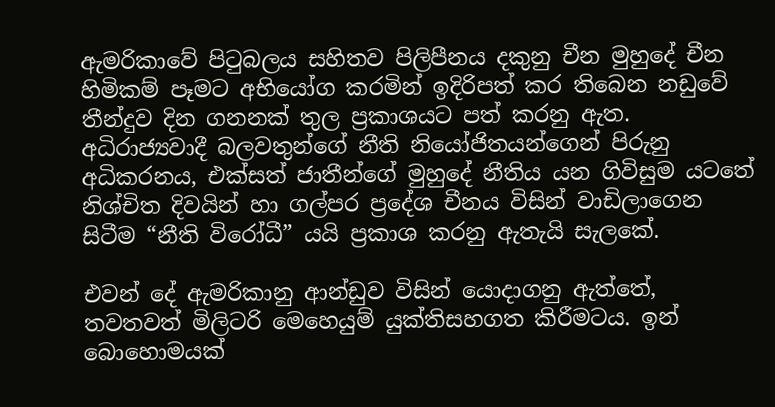ඇමරිකාවේ පිටුබලය සහිතව පිලිපීනය දකුනු චීන මුහුදේ චීන හිමිකම් පෑමට අභියෝග කරමින් ඉදිරිපත් කර තිබෙන නඩුවේ තීන්දුව දින ගනනක් තුල ප්‍රකාශයට පත් කරනු ඇත. අධිරාජ්‍යවාදී බලවතුන්ගේ නීති නියෝජිතයන්ගෙන් පිරුනු අධිකරනය, එක්සත් ජාතීන්ගේ මුහුදේ නීතිය යන ගිවිසුම යටතේ නිශ්චිත දිවයින් හා ගල්පර ප්‍රදේශ චීනය විසින් වාඩිලාගෙන සිටීම “නීති විරෝධී” යයි ප්‍රකාශ කරනු ඇතැයි සැලකේ.

එවන් දේ ඇමරිකානු ආන්ඩුව විසින් යොදාගනු ඇත්තේ, තවතවත් මිලිටරි මෙහෙයුම් යුක්තිසහගත කිරීමටය. ඉන් බොහොමයක්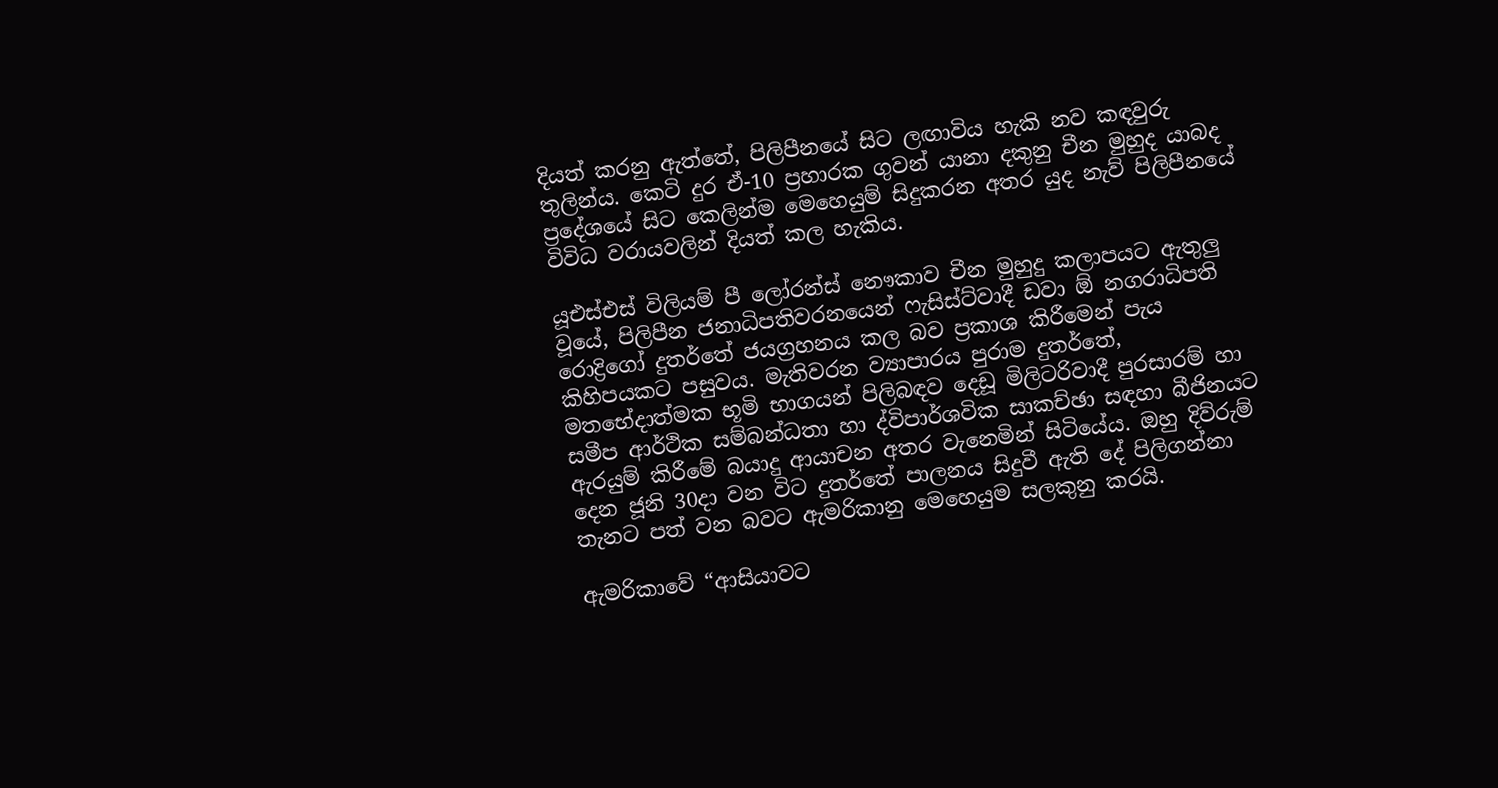දියත් කරනු ඇත්තේ, පිලිපීනයේ සිට ලඟාවිය හැකි නව කඳවුරු තුලින්ය. කෙටි දුර ඒ-10 ප්‍රහාරක ගුවන් යානා දකුනු චීන මුහුද යාබද ප්‍රදේශයේ සිට කෙලින්ම මෙහෙයුම් සිදුකරන අතර යුද නැව් පිලිපීනයේ විවිධ වරායවලින් දියත් කල හැකිය.

යූඑස්එස් විලියම් පී ලෝරන්ස් නෞකාව චීන මුහුදු කලාපයට ඇතුලු වූයේ, පිලිපීන ජනාධිපතිවරනයෙන් ෆැසිස්ට්වාදී ඩවා ඕ නගරාධිපති රොද්‍රිගෝ දුතර්තේ ජයග්‍රහනය කල බව ප්‍රකාශ කිරීමෙන් පැය කිහිපයකට පසුවය. මැතිවරන ව්‍යාපාරය පුරාම දුතර්තේ, මතභේදාත්මක භූමි භාගයන් පිලිබඳව දෙඩූ මිලිටරිවාදී පුරසාරම් හා සමීප ආර්ථික සම්බන්ධතා හා ද්විපාර්ශවික සාකච්ඡා සඳහා බීජිනයට ඇරයුම් කිරීමේ බයාදු ආයාචන අතර වැනෙමින් සිටියේය. ඔහු දිව්රුම් දෙන ජූනි 30දා වන විට දුතර්තේ පාලනය සිදුවී ඇති දේ පිලිගන්නා තැනට පත් වන බවට ඇමරිකානු මෙහෙයුම සලකුනු කරයි.

ඇමරිකාවේ “ආසියාවට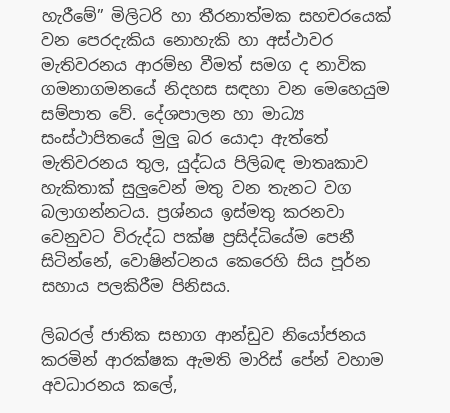හැරීමේ” මිලිටරි හා තීරනාත්මක සහචරයෙක් වන පෙරදැකිය නොහැකි හා අස්ථාවර මැතිවරනය ආරම්භ වීමත් සමග ද නාවික ගමනාගමනයේ නිදහස සඳහා වන මෙහෙයුම සම්පාත වේ. දේශපාලන හා මාධ්‍ය සංස්ථාපිතයේ මුලු බර යොදා ඇත්තේ මැතිවරනය තුල, යුද්ධය පිලිබඳ මාතෘකාව හැකිතාක් සුලුවෙන් මතු වන තැනට වග බලාගන්නටය. ප්‍රශ්නය ඉස්මතු කරනවා වෙනුවට විරුද්ධ පක්ෂ ප්‍රසිද්ධියේම පෙනී සිටින්නේ, වොෂින්ටනය කෙරෙහි සිය පූර්න සහාය පලකිරීම පිනිසය.

ලිබරල් ජාතික සභාග ආන්ඩුව නියෝජනය කරමින් ආරක්ෂක ඇමති මාරිස් පේන් වහාම අවධාරනය කලේ,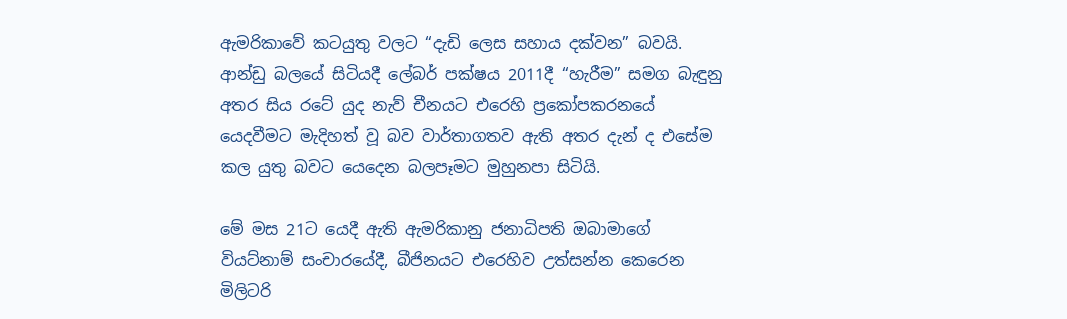ඇමරිකාවේ කටයුතු වලට “දැඩි ලෙස සහාය දක්වන” බවයි. ආන්ඩු බලයේ සිටියදී ලේබර් පක්ෂය 2011දී “හැරීම” සමග බැඳුනු අතර සිය රටේ යුද නැව් චීනයට එරෙහි ප්‍රකෝපකරනයේ යෙදවීමට මැදිහත් වූ බව වාර්තාගතව ඇති අතර දැන් ද එසේම කල යුතු බවට යෙදෙන බලපෑමට මුහුනපා සිටියි.

මේ මස 21ට යෙදී ඇති ඇමරිකානු ජනාධිපති ඔබාමාගේ වියට්නාම් සංචාරයේදී, බීජිනයට එරෙහිව උත්සන්න කෙරෙන මිලිටරි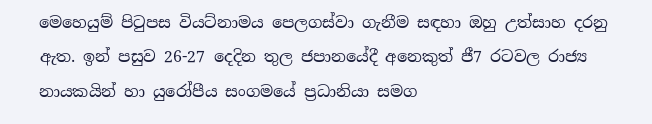මෙහෙයුම් පිටුපස වියට්නාමය පෙලගස්වා ගැනීම සඳහා ඔහු උත්සාහ දරනු ඇත. ඉන් පසුව 26-27 දෙදින තුල ජපානයේදී අනෙකුත් ජී7 රටවල රාජ්‍ය නායකයින් හා යුරෝපීය සංගමයේ ප්‍රධානියා සමග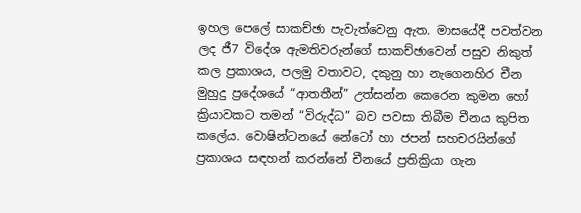ඉහල පෙලේ සාකච්ඡා පැවැත්වෙනු ඇත. මාසයේදී පවත්වන ලද ජී7 විදේශ ඇමතිවරුන්ගේ සාකච්ඡාවෙන් පසුව නිකුත් කල ප්‍රකාශය, පලමු වතාවට, දකුනු හා නැගෙනහිර චීන මුහුදු ප්‍රදේශයේ “ආතතීන්” උත්සන්න කෙරෙන කුමන හෝ ක්‍රියාවකට තමන් “විරුද්ධ” බව පවසා තිබීම චීනය කුපිත කලේය. වොෂින්ටනයේ නේටෝ හා ජපන් සහචරයින්ගේ ප්‍රකාශය සඳහන් කරන්නේ චීනයේ ප්‍රතික්‍රියා ගැන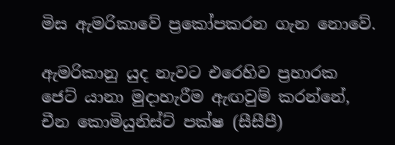මිස ඇමරිකාවේ ප්‍රකෝපකරන ගැන නොවේ.

ඇමරිකානු යුද නැවට එරෙහිව ප්‍රහාරක ජෙට් යානා මුදාහැරීම ඇඟවුම් කරන්නේ, චීන කොමියුනිස්ට් පක්ෂ (සීසීපී)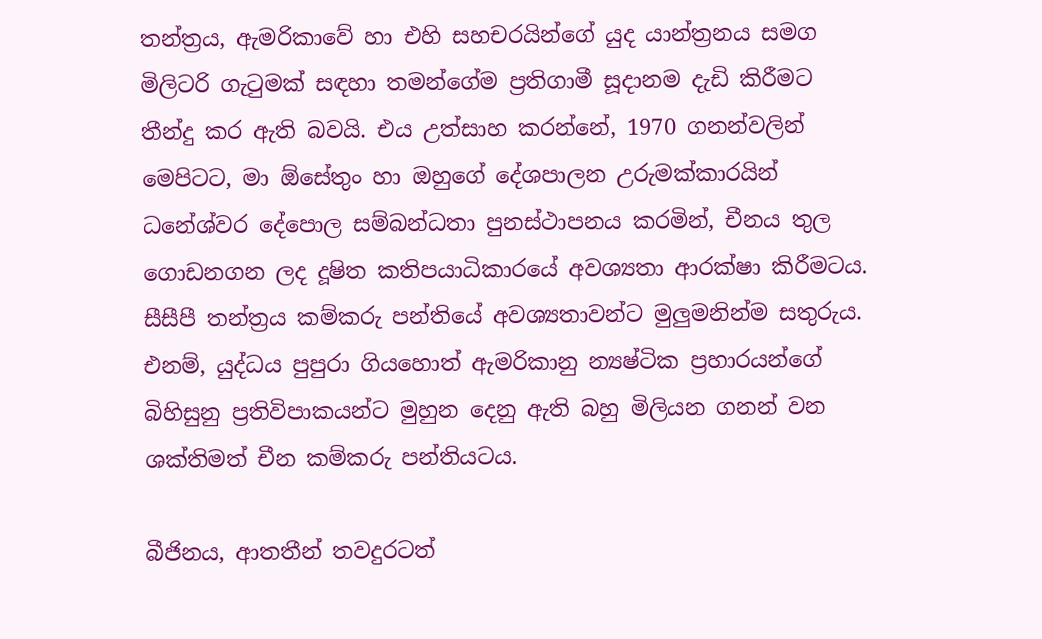තන්ත්‍රය, ඇමරිකාවේ හා එහි සහචරයින්ගේ යුද යාන්ත්‍රනය සමග මිලිටරි ගැටුමක් සඳහා තමන්ගේම ප්‍රතිගාමී සූදානම දැඩි කිරීමට තීන්දු කර ඇති බවයි. එය උත්සාහ කරන්නේ, 1970 ගනන්වලින් මෙපිටට, මා ඕසේතුං හා ඔහුගේ දේශපාලන උරුමක්කාරයින් ධනේශ්වර දේපොල සම්බන්ධතා පුනස්ථාපනය කරමින්, චීනය තුල ගොඩනගන ලද දූෂිත කතිපයාධිකාරයේ අවශ්‍යතා ආරක්ෂා කිරීමටය. සීසීපී තන්ත්‍රය කම්කරු පන්තියේ අවශ්‍යතාවන්ට මුලුමනින්ම සතුරුය. එනම්, යුද්ධය පුපුරා ගියහොත් ඇමරිකානු න්‍යෂ්ටික ප්‍රහාරයන්ගේ බිහිසුනු ප්‍රතිවිපාකයන්ට මුහුන දෙනු ඇති බහු මිලියන ගනන් වන ශක්තිමත් චීන කම්කරු පන්තියටය.

බීජිනය, ආතතීන් තවදුරටත්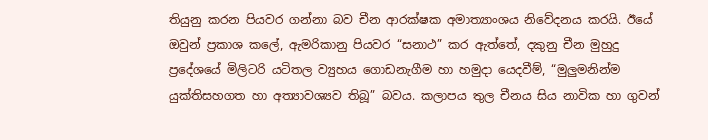තියුනු කරන පියවර ගන්නා බව චීන ආරක්ෂක අමාත්‍යාංශය නිවේදනය කරයි. ඊයේ ඔවුන් ප්‍රකාශ කලේ, ඇමරිකානු පියවර “සනාථ” කර ඇත්තේ, දකුනු චීන මුහුදු ප්‍රදේශයේ මිලිටරි යටිතල ව්‍යුහය ගොඩනැගීම හා හමුදා යෙදවීම්, “මුලුමනින්ම යුක්තිසහගත හා අත්‍යාවශ්‍යව තිබූ” බවය. කලාපය තුල චීනය සිය නාවික හා ගුවන්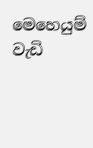මෙහෙයුම් වැඩි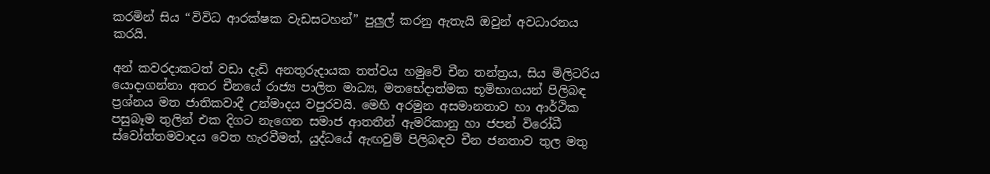කරමින් සිය “විවිධ ආරක්ෂක වැඩසටහන්” පුලුල් කරනු ඇතැයි ඔවුන් අවධාරනය කරයි.

අන් කවරදාකටත් වඩා දැඩි අනතුරුදායක තත්වය හමුවේ චීන තන්ත්‍රය, සිය මිලිටරිය යොදාගන්නා අතර චීනයේ රාජ්‍ය පාලිත මාධ්‍ය, මතභේදාත්මක භූමිභාගයන් පිලිබඳ ප්‍රශ්නය මත ජාතිකවාදී උන්මාදය වපුරවයි. මෙහි අරමුන අසමානතාව හා ආර්ථික පසුබෑම තුලින් එක දිගට නැගෙන සමාජ ආතතීන් ඇමරිකානු හා ජපන් විරෝධී ස්වෝත්තමවාදය වෙත හැරවීමත්, යුද්ධයේ ඇඟවුම් පිලිබඳව චීන ජනතාව තුල මතු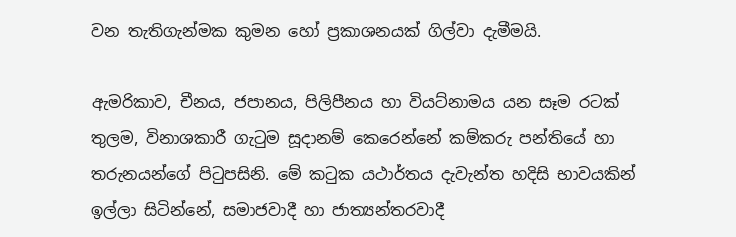වන තැතිගැන්මක කුමන හෝ ප්‍රකාශනයක් ගිල්වා දැමීමයි.

ඇමරිකාව, චීනය, ජපානය, පිලිපීනය හා වියට්නාමය යන සෑම රටක් තුලම, විනාශකාරී ගැටුම සූදානම් කෙරෙන්නේ කම්කරු පන්තියේ හා තරුනයන්ගේ පිටුපසිනි. මේ කටුක යථාර්තය දැවැන්ත හදිසි භාවයකින් ඉල්ලා සිටින්නේ, සමාජවාදී හා ජාත්‍යන්තරවාදී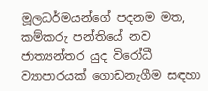මූලධර්මයන්ගේ පදනම මත, කම්කරු පන්තියේ නව ජාත්‍යන්තර යුද විරෝධී ව්‍යාපාරයක් ගොඩනැගීම සඳහා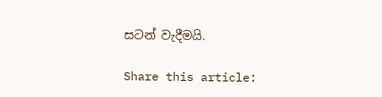සටන් වැදීමයි.

Share this article: